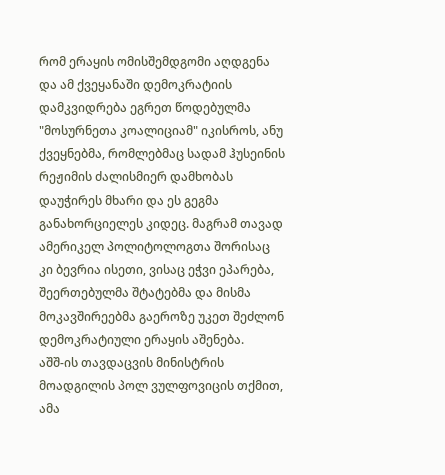რომ ერაყის ომისშემდგომი აღდგენა და ამ ქვეყანაში დემოკრატიის დამკვიდრება ეგრეთ წოდებულმა "მოსურნეთა კოალიციამ" იკისროს, ანუ ქვეყნებმა, რომლებმაც სადამ ჰუსეინის რეჟიმის ძალისმიერ დამხობას დაუჭირეს მხარი და ეს გეგმა განახორციელეს კიდეც. მაგრამ თავად ამერიკელ პოლიტოლოგთა შორისაც კი ბევრია ისეთი, ვისაც ეჭვი ეპარება, შეერთებულმა შტატებმა და მისმა მოკავშირეებმა გაეროზე უკეთ შეძლონ დემოკრატიული ერაყის აშენება.
აშშ-ის თავდაცვის მინისტრის მოადგილის პოლ ვულფოვიცის თქმით, ამა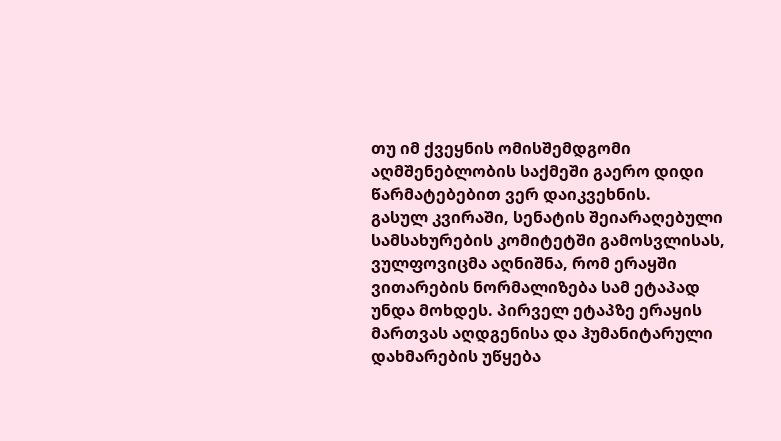თუ იმ ქვეყნის ომისშემდგომი აღმშენებლობის საქმეში გაერო დიდი წარმატებებით ვერ დაიკვეხნის.
გასულ კვირაში, სენატის შეიარაღებული სამსახურების კომიტეტში გამოსვლისას, ვულფოვიცმა აღნიშნა, რომ ერაყში ვითარების ნორმალიზება სამ ეტაპად უნდა მოხდეს. პირველ ეტაპზე ერაყის მართვას აღდგენისა და ჰუმანიტარული დახმარების უწყება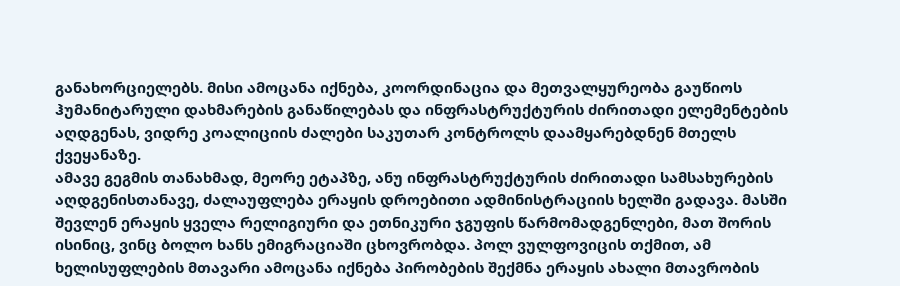განახორციელებს. მისი ამოცანა იქნება, კოორდინაცია და მეთვალყურეობა გაუწიოს ჰუმანიტარული დახმარების განაწილებას და ინფრასტრუქტურის ძირითადი ელემენტების აღდგენას, ვიდრე კოალიციის ძალები საკუთარ კონტროლს დაამყარებდნენ მთელს ქვეყანაზე.
ამავე გეგმის თანახმად, მეორე ეტაპზე, ანუ ინფრასტრუქტურის ძირითადი სამსახურების აღდგენისთანავე, ძალაუფლება ერაყის დროებითი ადმინისტრაციის ხელში გადავა. მასში შევლენ ერაყის ყველა რელიგიური და ეთნიკური ჯგუფის წარმომადგენლები, მათ შორის ისინიც, ვინც ბოლო ხანს ემიგრაციაში ცხოვრობდა. პოლ ვულფოვიცის თქმით, ამ ხელისუფლების მთავარი ამოცანა იქნება პირობების შექმნა ერაყის ახალი მთავრობის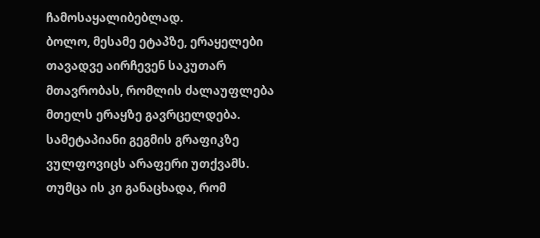ჩამოსაყალიბებლად.
ბოლო, მესამე ეტაპზე, ერაყელები თავადვე აირჩევენ საკუთარ მთავრობას, რომლის ძალაუფლება მთელს ერაყზე გავრცელდება.
სამეტაპიანი გეგმის გრაფიკზე ვულფოვიცს არაფერი უთქვამს. თუმცა ის კი განაცხადა, რომ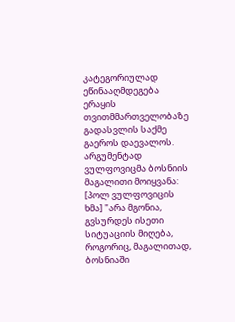კატეგორიულად ეწინააღმდეგება ერაყის თვითმმართველობაზე გადასვლის საქმე გაეროს დაევალოს. არგუმენტად ვულფოვიცმა ბოსნიის მაგალითი მოიყვანა:
[პოლ ვულფოვიცის ხმა] "არა მგონია, გვსურდეს ისეთი სიტუაციის მიღება, როგორიც, მაგალითად, ბოსნიაში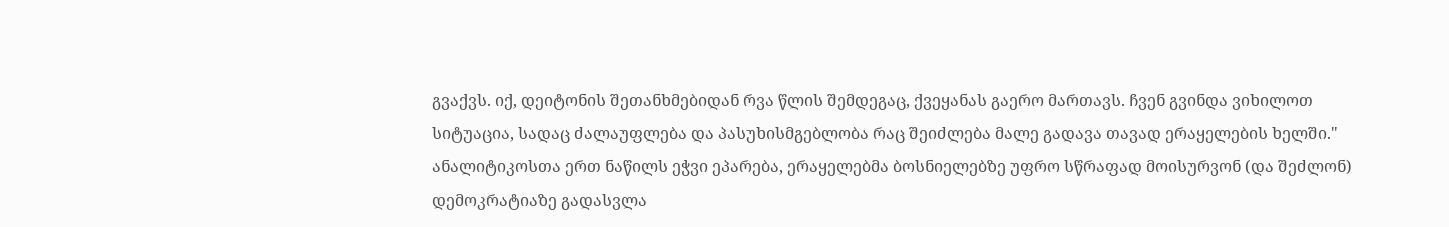გვაქვს. იქ, დეიტონის შეთანხმებიდან რვა წლის შემდეგაც, ქვეყანას გაერო მართავს. ჩვენ გვინდა ვიხილოთ სიტუაცია, სადაც ძალაუფლება და პასუხისმგებლობა რაც შეიძლება მალე გადავა თავად ერაყელების ხელში."
ანალიტიკოსთა ერთ ნაწილს ეჭვი ეპარება, ერაყელებმა ბოსნიელებზე უფრო სწრაფად მოისურვონ (და შეძლონ) დემოკრატიაზე გადასვლა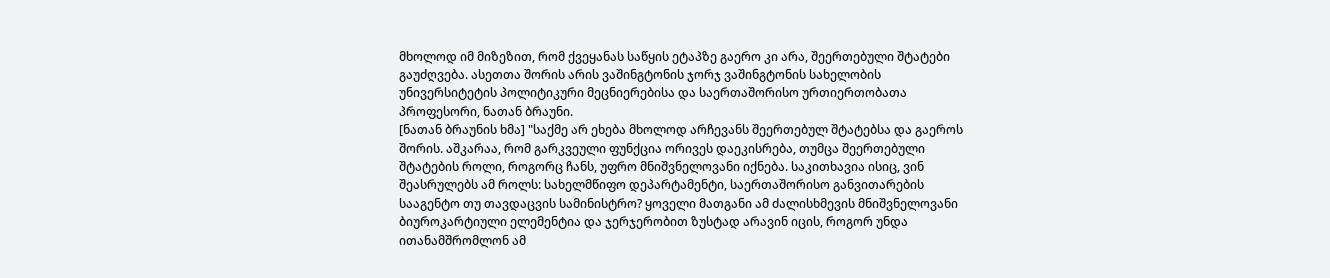მხოლოდ იმ მიზეზით, რომ ქვეყანას საწყის ეტაპზე გაერო კი არა, შეერთებული შტატები გაუძღვება. ასეთთა შორის არის ვაშინგტონის ჯორჯ ვაშინგტონის სახელობის უნივერსიტეტის პოლიტიკური მეცნიერებისა და საერთაშორისო ურთიერთობათა პროფესორი, ნათან ბრაუნი.
[ნათან ბრაუნის ხმა] "საქმე არ ეხება მხოლოდ არჩევანს შეერთებულ შტატებსა და გაეროს შორის. აშკარაა, რომ გარკვეული ფუნქცია ორივეს დაეკისრება, თუმცა შეერთებული შტატების როლი, როგორც ჩანს, უფრო მნიშვნელოვანი იქნება. საკითხავია ისიც, ვინ შეასრულებს ამ როლს: სახელმწიფო დეპარტამენტი, საერთაშორისო განვითარების სააგენტო თუ თავდაცვის სამინისტრო? ყოველი მათგანი ამ ძალისხმევის მნიშვნელოვანი ბიუროკარტიული ელემენტია და ჯერჯერობით ზუსტად არავინ იცის, როგორ უნდა ითანამშრომლონ ამ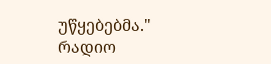უწყებებმა."
რადიო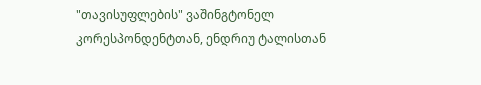"თავისუფლების" ვაშინგტონელ კორესპონდენტთან, ენდრიუ ტალისთან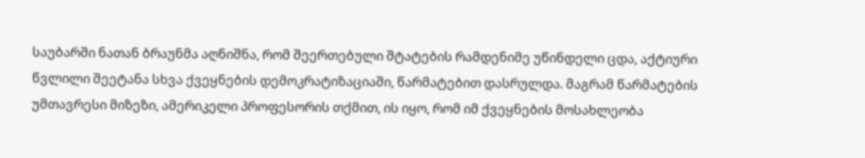საუბარში ნათან ბრაუნმა აღნიშნა, რომ შეერთებული შტატების რამდენიმე უწინდელი ცდა, აქტიური წვლილი შეეტანა სხვა ქვეყნების დემოკრატიზაციაში, წარმატებით დასრულდა. მაგრამ წარმატების უმთავრესი მიზეზი, ამერიკელი პროფესორის თქმით, ის იყო, რომ იმ ქვეყნების მოსახლეობა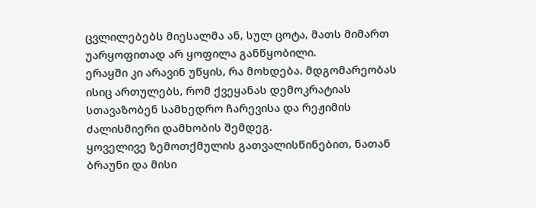ცვლილებებს მიესალმა ან, სულ ცოტა, მათს მიმართ უარყოფითად არ ყოფილა განწყობილი.
ერაყში კი არავინ უწყის, რა მოხდება. მდგომარეობას ისიც ართულებს, რომ ქვეყანას დემოკრატიას სთავაზობენ სამხედრო ჩარევისა და რეჟიმის ძალისმიერი დამხობის შემდეგ.
ყოველივე ზემოთქმულის გათვალისწინებით, ნათან ბრაუნი და მისი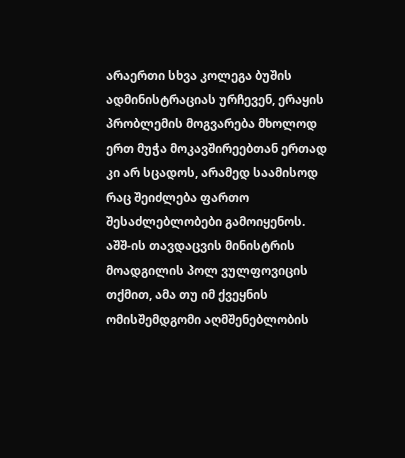არაერთი სხვა კოლეგა ბუშის ადმინისტრაციას ურჩევენ, ერაყის პრობლემის მოგვარება მხოლოდ ერთ მუჭა მოკავშირეებთან ერთად კი არ სცადოს, არამედ საამისოდ რაც შეიძლება ფართო შესაძლებლობები გამოიყენოს.
აშშ-ის თავდაცვის მინისტრის მოადგილის პოლ ვულფოვიცის თქმით, ამა თუ იმ ქვეყნის ომისშემდგომი აღმშენებლობის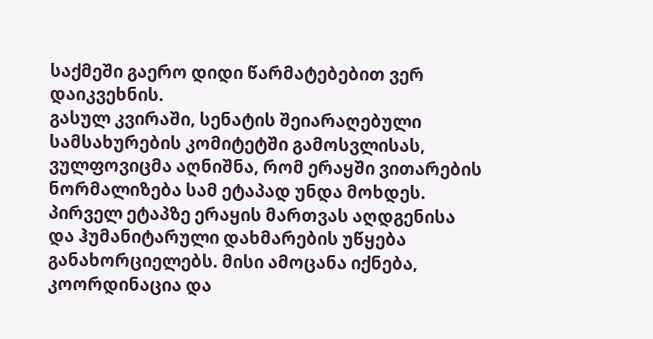საქმეში გაერო დიდი წარმატებებით ვერ დაიკვეხნის.
გასულ კვირაში, სენატის შეიარაღებული სამსახურების კომიტეტში გამოსვლისას, ვულფოვიცმა აღნიშნა, რომ ერაყში ვითარების ნორმალიზება სამ ეტაპად უნდა მოხდეს. პირველ ეტაპზე ერაყის მართვას აღდგენისა და ჰუმანიტარული დახმარების უწყება განახორციელებს. მისი ამოცანა იქნება, კოორდინაცია და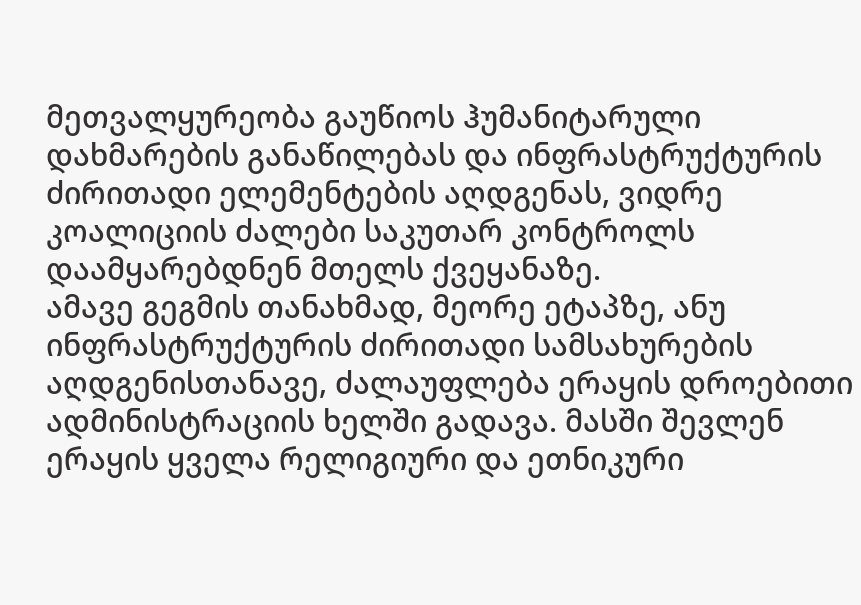მეთვალყურეობა გაუწიოს ჰუმანიტარული დახმარების განაწილებას და ინფრასტრუქტურის ძირითადი ელემენტების აღდგენას, ვიდრე კოალიციის ძალები საკუთარ კონტროლს დაამყარებდნენ მთელს ქვეყანაზე.
ამავე გეგმის თანახმად, მეორე ეტაპზე, ანუ ინფრასტრუქტურის ძირითადი სამსახურების აღდგენისთანავე, ძალაუფლება ერაყის დროებითი ადმინისტრაციის ხელში გადავა. მასში შევლენ ერაყის ყველა რელიგიური და ეთნიკური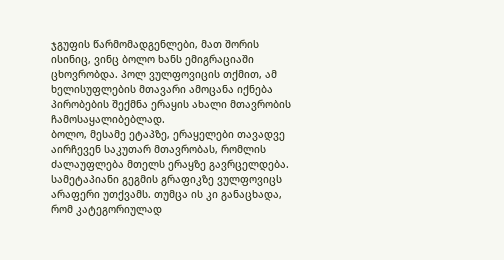ჯგუფის წარმომადგენლები, მათ შორის ისინიც, ვინც ბოლო ხანს ემიგრაციაში ცხოვრობდა. პოლ ვულფოვიცის თქმით, ამ ხელისუფლების მთავარი ამოცანა იქნება პირობების შექმნა ერაყის ახალი მთავრობის ჩამოსაყალიბებლად.
ბოლო, მესამე ეტაპზე, ერაყელები თავადვე აირჩევენ საკუთარ მთავრობას, რომლის ძალაუფლება მთელს ერაყზე გავრცელდება.
სამეტაპიანი გეგმის გრაფიკზე ვულფოვიცს არაფერი უთქვამს. თუმცა ის კი განაცხადა, რომ კატეგორიულად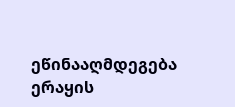ეწინააღმდეგება ერაყის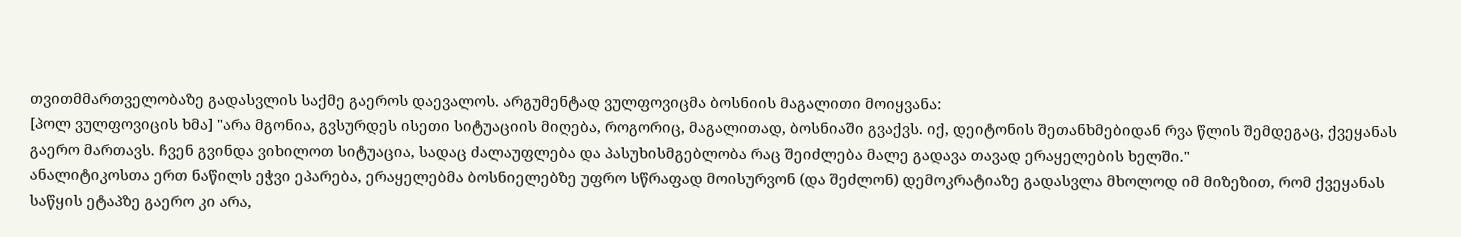თვითმმართველობაზე გადასვლის საქმე გაეროს დაევალოს. არგუმენტად ვულფოვიცმა ბოსნიის მაგალითი მოიყვანა:
[პოლ ვულფოვიცის ხმა] "არა მგონია, გვსურდეს ისეთი სიტუაციის მიღება, როგორიც, მაგალითად, ბოსნიაში გვაქვს. იქ, დეიტონის შეთანხმებიდან რვა წლის შემდეგაც, ქვეყანას გაერო მართავს. ჩვენ გვინდა ვიხილოთ სიტუაცია, სადაც ძალაუფლება და პასუხისმგებლობა რაც შეიძლება მალე გადავა თავად ერაყელების ხელში."
ანალიტიკოსთა ერთ ნაწილს ეჭვი ეპარება, ერაყელებმა ბოსნიელებზე უფრო სწრაფად მოისურვონ (და შეძლონ) დემოკრატიაზე გადასვლა მხოლოდ იმ მიზეზით, რომ ქვეყანას საწყის ეტაპზე გაერო კი არა,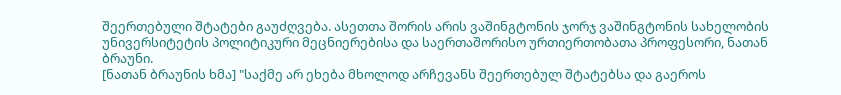შეერთებული შტატები გაუძღვება. ასეთთა შორის არის ვაშინგტონის ჯორჯ ვაშინგტონის სახელობის უნივერსიტეტის პოლიტიკური მეცნიერებისა და საერთაშორისო ურთიერთობათა პროფესორი, ნათან ბრაუნი.
[ნათან ბრაუნის ხმა] "საქმე არ ეხება მხოლოდ არჩევანს შეერთებულ შტატებსა და გაეროს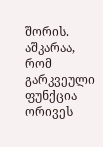შორის. აშკარაა, რომ გარკვეული ფუნქცია ორივეს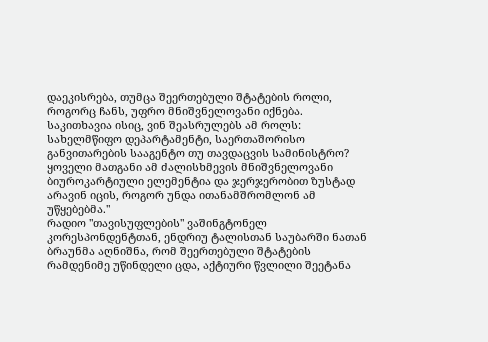დაეკისრება, თუმცა შეერთებული შტატების როლი, როგორც ჩანს, უფრო მნიშვნელოვანი იქნება. საკითხავია ისიც, ვინ შეასრულებს ამ როლს: სახელმწიფო დეპარტამენტი, საერთაშორისო განვითარების სააგენტო თუ თავდაცვის სამინისტრო? ყოველი მათგანი ამ ძალისხმევის მნიშვნელოვანი ბიუროკარტიული ელემენტია და ჯერჯერობით ზუსტად არავინ იცის, როგორ უნდა ითანამშრომლონ ამ უწყებებმა."
რადიო "თავისუფლების" ვაშინგტონელ კორესპონდენტთან, ენდრიუ ტალისთან საუბარში ნათან ბრაუნმა აღნიშნა, რომ შეერთებული შტატების რამდენიმე უწინდელი ცდა, აქტიური წვლილი შეეტანა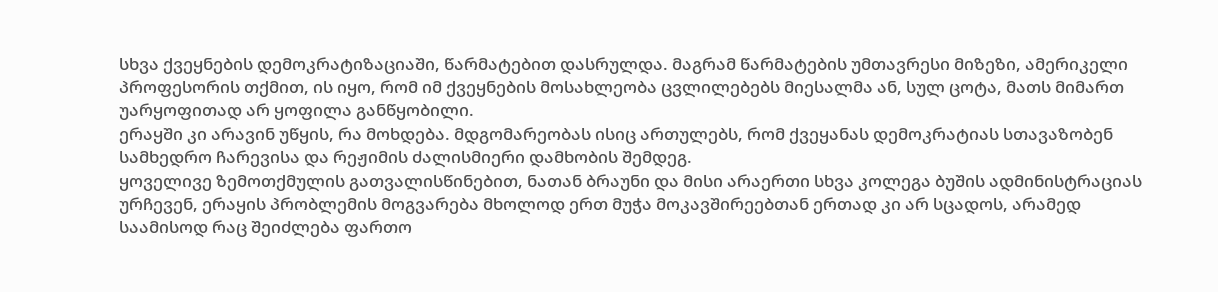სხვა ქვეყნების დემოკრატიზაციაში, წარმატებით დასრულდა. მაგრამ წარმატების უმთავრესი მიზეზი, ამერიკელი პროფესორის თქმით, ის იყო, რომ იმ ქვეყნების მოსახლეობა ცვლილებებს მიესალმა ან, სულ ცოტა, მათს მიმართ უარყოფითად არ ყოფილა განწყობილი.
ერაყში კი არავინ უწყის, რა მოხდება. მდგომარეობას ისიც ართულებს, რომ ქვეყანას დემოკრატიას სთავაზობენ სამხედრო ჩარევისა და რეჟიმის ძალისმიერი დამხობის შემდეგ.
ყოველივე ზემოთქმულის გათვალისწინებით, ნათან ბრაუნი და მისი არაერთი სხვა კოლეგა ბუშის ადმინისტრაციას ურჩევენ, ერაყის პრობლემის მოგვარება მხოლოდ ერთ მუჭა მოკავშირეებთან ერთად კი არ სცადოს, არამედ საამისოდ რაც შეიძლება ფართო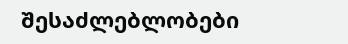შესაძლებლობები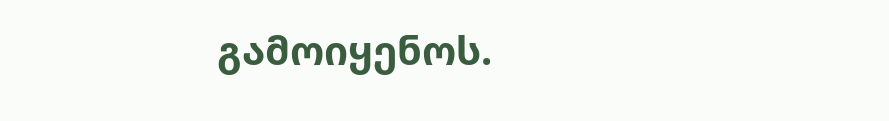გამოიყენოს.